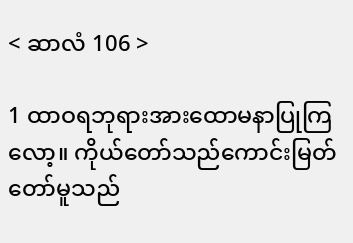< ဆာလံ 106 >

1 ထာဝရဘုရားအားထောမနာပြုကြလော့။ ကိုယ်တော်သည်ကောင်းမြတ်တော်မူသည်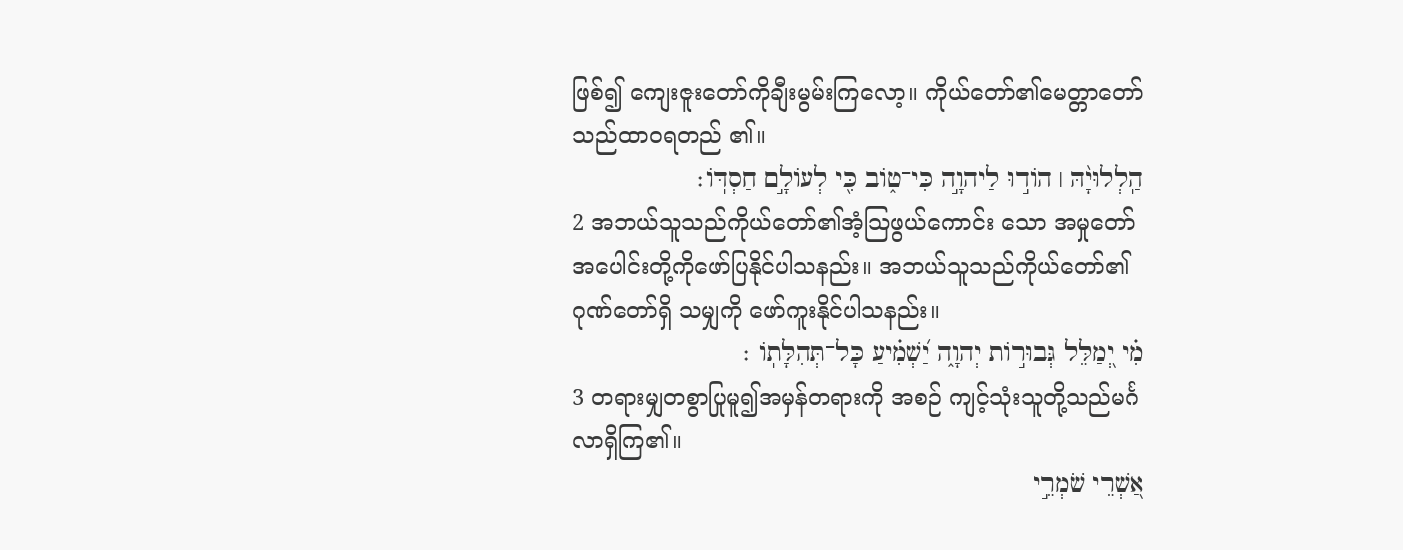ဖြစ်၍ ကျေးဇူးတော်ကိုချီးမွမ်းကြလော့။ ကိုယ်တော်၏မေတ္တာတော်သည်ထာဝရတည် ၏။
הַֽלְלוּיָ֨הּ ׀ הוֹד֣וּ לַיהוָ֣ה כִּי־ט֑וֹב כִּ֖י לְעוֹלָ֣ם חַסְדּֽוֹ׃
2 အဘယ်သူသည်ကိုယ်တော်၏အံ့သြဖွယ်ကောင်း သော အမှုတော်အပေါင်းတို့ကိုဖော်ပြနိုင်ပါသနည်း။ အဘယ်သူသည်ကိုယ်တော်၏ဂုဏ်တော်ရှိ သမျှကို ဖော်ကူးနိုင်ပါသနည်း။
מִ֗י יְ֭מַלֵּל גְּבוּר֣וֹת יְהוָ֑ה יַ֝שְׁמִ֗יעַ כָּל־תְּהִלָּתֽוֹ ׃
3 တရားမျှတစွာပြုမူ၍အမှန်တရားကို အစဉ် ကျင့်သုံးသူတို့သည်မင်္ဂလာရှိကြ၏။
אַ֭שְׁרֵי שֹׁמְרֵ֣י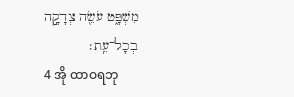מִשְׁפָּ֑ט עֹשֵׂ֖ה צְדָקָ֣ה בְכָל־עֵֽת׃
4 အို ထာဝရဘု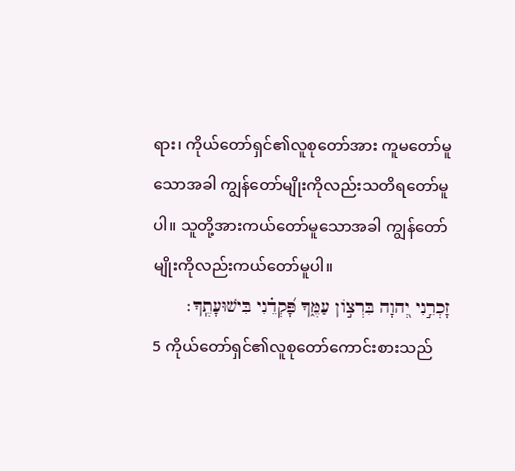ရား၊ ကိုယ်တော်ရှင်၏လူစုတော်အား ကူမတော်မူသောအခါ ကျွန်တော်မျိုးကိုလည်းသတိရတော်မူပါ။ သူတို့အားကယ်တော်မူသောအခါ ကျွန်တော်မျိုးကိုလည်းကယ်တော်မူပါ။
זָכְרֵ֣נִי יְ֭הוָה בִּרְצ֣וֹן עַמֶּ֑ךָ פָּ֝קְדֵ֗נִי בִּישׁוּעָתֶֽךָ׃
5 ကိုယ်တော်ရှင်၏လူစုတော်ကောင်းစားသည်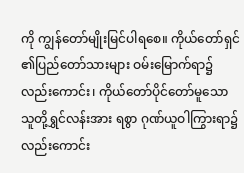ကို ကျွန်တော်မျိုးမြင်ပါရစေ။ ကိုယ်တော်ရှင်၏ပြည်တော်သားများ ဝမ်းမြောက်ရာ၌လည်းကောင်း၊ ကိုယ်တော်ပိုင်တော်မူသောသူတို့ရွှင်လန်းအား ရစွာ ဂုဏ်ယူဝါကြွားရာ၌လည်းကောင်း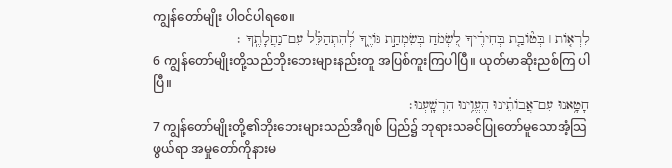ကျွန်တော်မျိုး ပါဝင်ပါရစေ။
לִרְא֤וֹת ׀ בְּט֘וֹבַ֤ת בְּחִירֶ֗יךָ לִ֭שְׂמֹחַ בְּשִׂמְחַ֣ת גּוֹיֶ֑ךָ לְ֝הִתְהַלֵּ֗ל עִם־נַחֲלָתֶֽךָ ׃
6 ကျွန်တော်မျိုးတို့သည်ဘိုးဘေးများနည်းတူ အပြစ်ကူးကြပါပြီ။ ယုတ်မာဆိုးညစ်ကြ ပါပြီ။
חָטָ֥אנוּ עִם־אֲבוֹתֵ֗ינוּ הֶעֱוִ֥ינוּ הִרְשָֽׁעְנוּ׃
7 ကျွန်တော်မျိုးတို့၏ဘိုးဘေးများသည်အီဂျစ် ပြည်၌ ဘုရားသခင်ပြုတော်မူသောအံ့သြဖွယ်ရာ အမှုတော်ကိုနားမ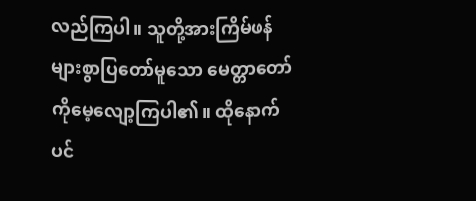လည်ကြပါ။ သူတို့အားကြိမ်ဖန်များစွာပြတော်မူသော မေတ္တာတော်ကိုမေ့လျော့ကြပါ၏။ ထိုနောက်ပင်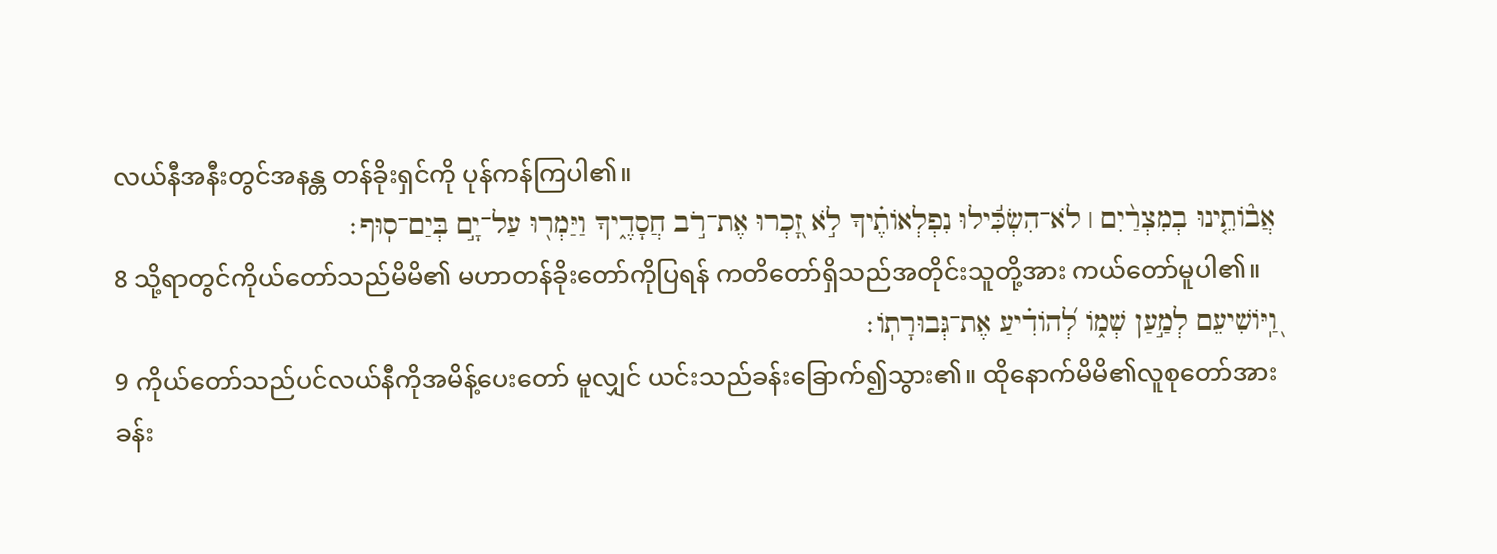လယ်နီအနီးတွင်အနန္တ တန်ခိုးရှင်ကို ပုန်ကန်ကြပါ၏။
אֲב֘וֹתֵ֤ינוּ בְמִצְרַ֨יִם ׀ לֹא־הִשְׂכִּ֬ילוּ נִפְלְאוֹתֶ֗יךָ לֹ֣א זָ֭כְרוּ אֶת־רֹ֣ב חֲסָדֶ֑יךָ וַיַּמְר֖וּ עַל־יָ֣ם בְּיַם־סֽוּף׃
8 သို့ရာတွင်ကိုယ်တော်သည်မိမိ၏ မဟာတန်ခိုးတော်ကိုပြရန် ကတိတော်ရှိသည်အတိုင်းသူတို့အား ကယ်တော်မူပါ၏။
וַֽ֭יּוֹשִׁיעֵם לְמַ֣עַן שְׁמ֑וֹ לְ֝הוֹדִ֗יעַ אֶת־גְּבוּרָתֽוֹ׃
9 ကိုယ်တော်သည်ပင်လယ်နီကိုအမိန့်ပေးတော် မူလျှင် ယင်းသည်ခန်းခြောက်၍သွား၏။ ထိုနောက်မိမိ၏လူစုတော်အားခန်း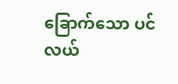ခြောက်သော ပင်လယ်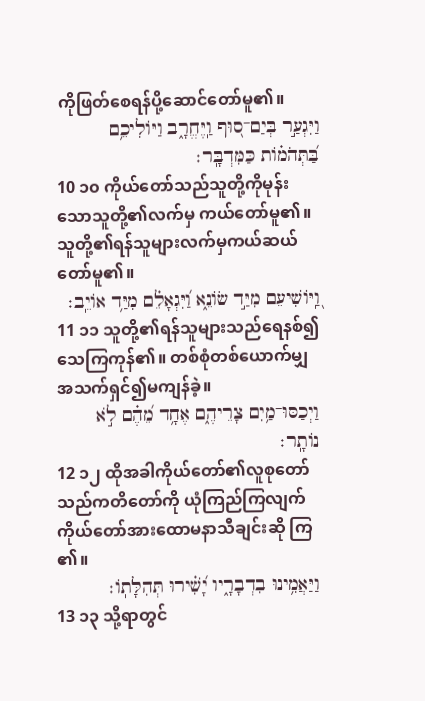ကိုဖြတ်စေရန်ပို့ဆောင်တော်မူ၏။
וַיִּגְעַ֣ר בְּיַם־ס֭וּף וַֽיֶּחֱרָ֑ב וַיּוֹלִיכֵ֥ם בַּ֝תְּהֹמ֗וֹת כַּמִּדְבָּֽר׃
10 ၁၀ ကိုယ်တော်သည်သူတို့ကိုမုန်းသောသူတို့၏လက်မှ ကယ်တော်မူ၏။ သူတို့၏ရန်သူများလက်မှကယ်ဆယ်တော်မူ၏။
וַֽ֭יּוֹשִׁיעֵם מִיַּ֣ד שׂוֹנֵ֑א וַ֝יִּגְאָלֵ֗ם מִיַּ֥ד אוֹיֵֽב׃
11 ၁၁ သူတို့၏ရန်သူများသည်ရေနစ်၍သေကြကုန်၏။ တစ်စုံတစ်ယောက်မျှအသက်ရှင်၍မကျန်ခဲ့။
וַיְכַסּוּ־מַ֥יִם צָרֵיהֶ֑ם אֶחָ֥ד מֵ֝הֶ֗ם לֹ֣א נוֹתָֽר׃
12 ၁၂ ထိုအခါကိုယ်တော်၏လူစုတော်သည်ကတိတော်ကို ယုံကြည်ကြလျက် ကိုယ်တော်အားထောမနာသီချင်းဆို ကြ၏။
וַיַּאֲמִ֥ינוּ בִדְבָרָ֑יו יָ֝שִׁ֗ירוּ תְּהִלָּתֽוֹ׃
13 ၁၃ သို့ရာတွင်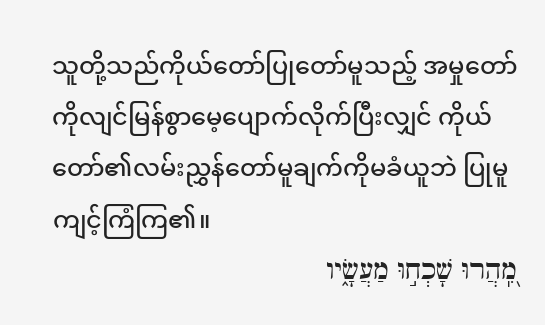သူတို့သည်ကိုယ်တော်ပြုတော်မူသည့် အမှုတော်ကိုလျင်မြန်စွာမေ့ပျောက်လိုက်ပြီးလျှင် ကိုယ်တော်၏လမ်းညွှန်တော်မူချက်ကိုမခံယူဘဲ ပြုမူကျင့်ကြံကြ၏။
מִֽ֭הֲרוּ שָׁכְח֣וּ מַעֲשָׂ֑יו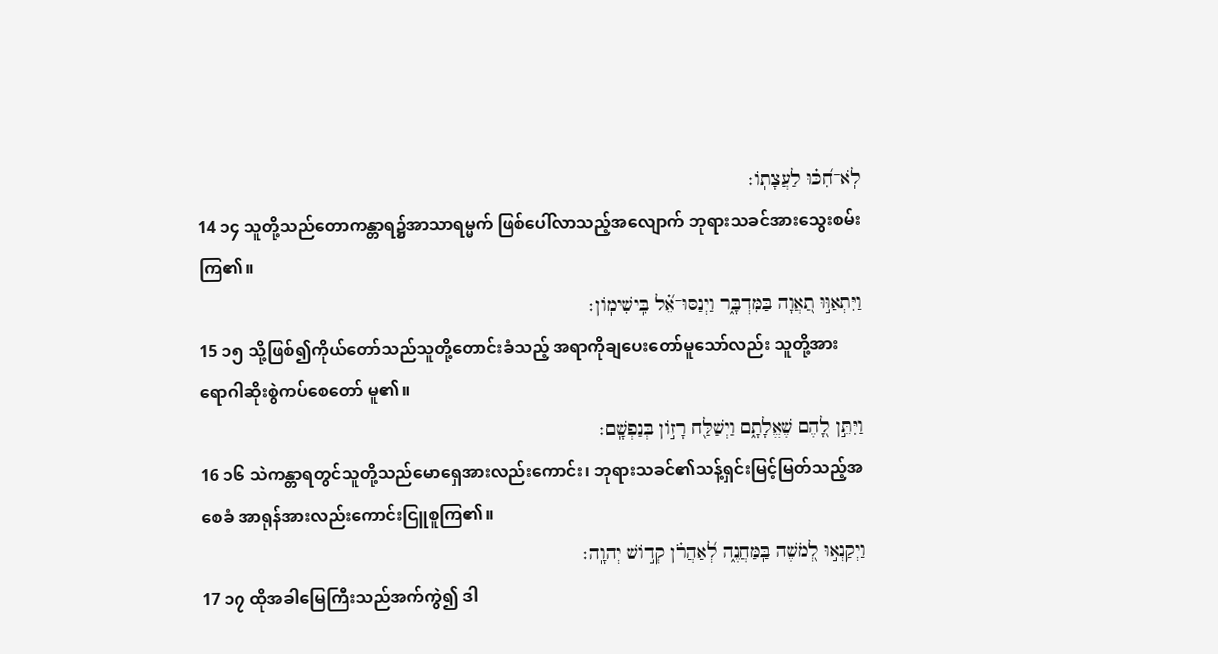לֹֽא־חִ֝כּ֗וּ לַעֲצָתֽוֹ׃
14 ၁၄ သူတို့သည်တောကန္တာရ၌အာသာရမ္မက် ဖြစ်ပေါ်လာသည့်အလျောက် ဘုရားသခင်အားသွေးစမ်းကြ၏။
וַיִּתְאַוּ֣וּ תַ֭אֲוָה בַּמִּדְבָּ֑ר וַיְנַסּוּ־אֵ֝֗ל בִּֽישִׁימֽוֹן׃
15 ၁၅ သို့ဖြစ်၍ကိုယ်တော်သည်သူတို့တောင်းခံသည့် အရာကိုချပေးတော်မူသော်လည်း သူတို့အားရောဂါဆိုးစွဲကပ်စေတော် မူ၏။
וַיִּתֵּ֣ן לָ֭הֶם שֶׁאֱלָתָ֑ם וַיְשַׁלַּ֖ח רָז֣וֹן בְּנַפְשָֽׁם׃
16 ၁၆ သဲကန္တာရတွင်သူတို့သည်မောရှေအားလည်းကောင်း၊ ဘုရားသခင်၏သန့်ရှင်းမြင့်မြတ်သည့်အစေခံ အာရုန်အားလည်းကောင်းငြူစူကြ၏။
וַיְקַנְא֣וּ לְ֭מֹשֶׁה בַּֽמַּחֲנֶ֑ה לְ֝אַהֲרֹ֗ן קְד֣וֹשׁ יְהוָֽה׃
17 ၁၇ ထိုအခါမြေကြီးသည်အက်ကွဲ၍ ဒါ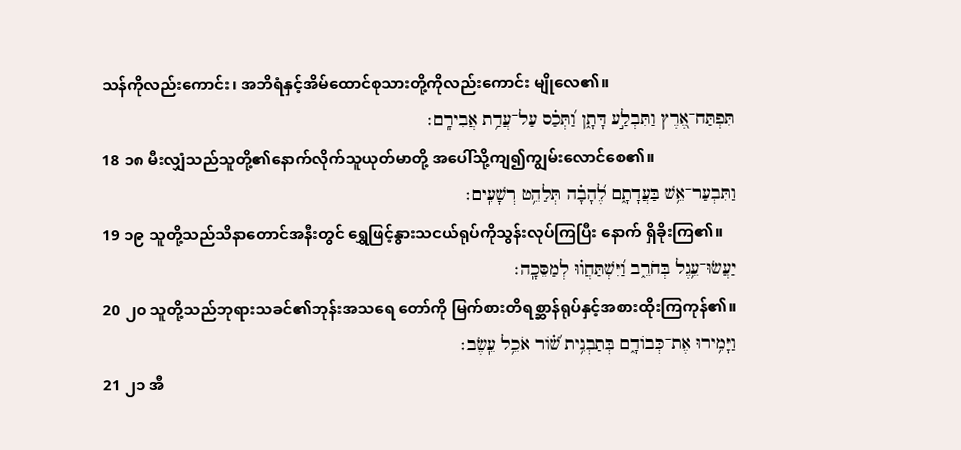သန်ကိုလည်းကောင်း၊ အဘိရံနှင့်အိမ်ထောင်စုသားတို့ကိုလည်းကောင်း မျိုလေ၏။
תִּפְתַּח־אֶ֭רֶץ וַתִּבְלַ֣ע דָּתָ֑ן וַ֝תְּכַ֗ס עַל־עֲדַ֥ת אֲבִירָֽם׃
18 ၁၈ မီးလျှံသည်သူတို့၏နောက်လိုက်သူယုတ်မာတို့ အပေါ်သို့ကျ၍ကျွမ်းလောင်စေ၏။
וַתִּבְעַר־אֵ֥שׁ בַּעֲדָתָ֑ם לֶ֝הָבָ֗ה תְּלַהֵ֥ט רְשָׁעִֽים׃
19 ၁၉ သူတို့သည်သိနာတောင်အနီးတွင် ရွှေဖြင့်နွားသငယ်ရုပ်ကိုသွန်းလုပ်ကြပြီး နောက် ရှိခိုးကြ၏။
יַעֲשׂוּ־עֵ֥גֶל בְּחֹרֵ֑ב וַ֝יִּשְׁתַּחֲו֗וּ לְמַסֵּכָֽה׃
20 ၂၀ သူတို့သည်ဘုရားသခင်၏ဘုန်းအသရေ တော်ကို မြက်စားတိရစ္ဆာန်ရုပ်နှင့်အစားထိုးကြကုန်၏။
וַיָּמִ֥ירוּ אֶת־כְּבוֹדָ֑ם בְּתַבְנִ֥ית שׁ֝֗וֹר אֹכֵ֥ל עֵֽשֶׂב׃
21 ၂၁ အီ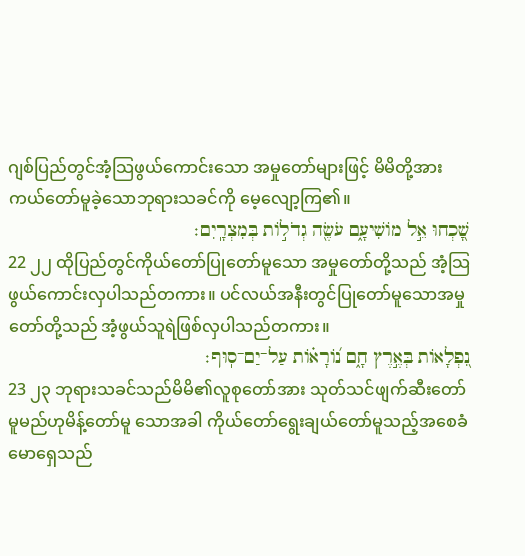ဂျစ်ပြည်တွင်အံ့သြဖွယ်ကောင်းသော အမှုတော်များဖြင့် မိမိတို့အားကယ်တော်မူခဲ့သောဘုရားသခင်ကို မေ့လျော့ကြ၏။
שָׁ֭כְחוּ אֵ֣ל מוֹשִׁיעָ֑ם עֹשֶׂ֖ה גְדֹל֣וֹת בְּמִצְרָֽיִם׃
22 ၂၂ ထိုပြည်တွင်ကိုယ်တော်ပြုတော်မူသော အမှုတော်တို့သည် အံ့သြဖွယ်ကောင်းလှပါသည်တကား။ ပင်လယ်အနီးတွင်ပြုတော်မူသောအမှု တော်တို့သည် အံ့ဖွယ်သူရဲဖြစ်လှပါသည်တကား။
נִ֭פְלָאוֹת בְּאֶ֣רֶץ חָ֑ם נ֝וֹרָא֗וֹת עַל־יַם־סֽוּף׃
23 ၂၃ ဘုရားသခင်သည်မိမိ၏လူစုတော်အား သုတ်သင်ဖျက်ဆီးတော်မူမည်ဟုမိန့်တော်မူ သောအခါ ကိုယ်တော်ရွေးချယ်တော်မူသည့်အစေခံ မောရှေသည်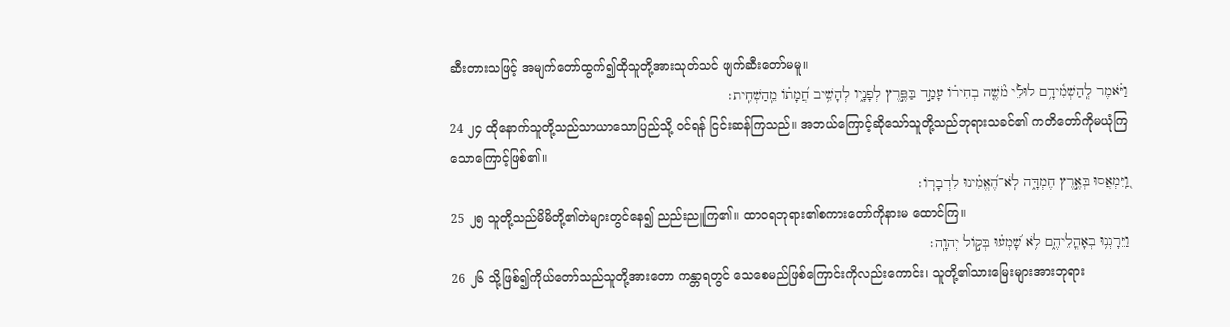ဆီးတားသဖြင့် အမျက်တော်ထွက်၍ထိုသူတို့အားသုတ်သင် ဖျက်ဆီးတော်မမူ။
וַיֹּ֗אמֶר לְֽהַשְׁמִ֫ידָ֥ם לוּלֵ֡י מֹ֘שֶׁ֤ה בְחִיר֗וֹ עָמַ֣ד בַּפֶּ֣רֶץ לְפָנָ֑יו לְהָשִׁ֥יב חֲ֝מָת֗וֹ מֵֽהַשְׁחִֽית׃
24 ၂၄ ထိုနောက်သူတို့သည်သာယာသောပြည်သို့ ဝင်ရန် ငြင်းဆန်ကြသည်။ အဘယ်ကြောင့်ဆိုသော်သူတို့သည်ဘုရားသခင်၏ ကတိတော်ကိုမယုံကြသောကြောင့်ဖြစ်၏။
וַֽ֭יִּמְאֲסוּ בְּאֶ֣רֶץ חֶמְדָּ֑ה לֹֽא־הֶ֝אֱמִ֗ינוּ לִדְבָרֽוֹ׃
25 ၂၅ သူတို့သည်မိမိတို့၏တဲများတွင်နေ၍ ညည်းညူကြ၏။ ထာဝရဘုရား၏စကားတော်ကိုနားမ ထောင်ကြ။
וַיֵּרָגְנ֥וּ בְאָהֳלֵיהֶ֑ם לֹ֥א שָׁ֝מְע֗וּ בְּק֣וֹל יְהוָֽה׃
26 ၂၆ သို့ဖြစ်၍ကိုယ်တော်သည်သူတို့အားတော ကန္တာရတွင် သေစေမည်ဖြစ်ကြောင်းကိုလည်းကောင်း၊ သူတို့၏သားမြေးများအားဘုရား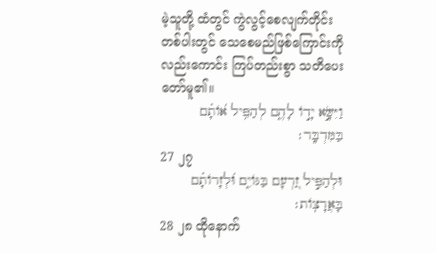မဲ့သူတို့ ထံတွင် ကွဲလွင့်စေလျက်တိုင်းတစ်ပါးတွင် သေစေမည်ဖြစ်ကြောင်းကိုလည်းကောင်း ကြပ်တည်းစွာ သတိပေးတော်မူ၏။
וַיִּשָּׂ֣א יָד֣וֹ לָהֶ֑ם לְהַפִּ֥יל א֝וֹתָ֗ם בַּמִּדְבָּֽר׃
27 ၂၇
וּלְהַפִּ֣יל זַ֭רְעָם בַּגּוֹיִ֑ם וּ֝לְזָרוֹתָ֗ם בָּאֲרָצֽוֹת׃
28 ၂၈ ထိုနောက်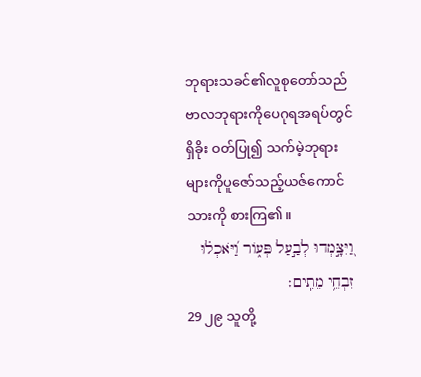ဘုရားသခင်၏လူစုတော်သည် ဗာလဘုရားကိုပေဂုရအရပ်တွင်ရှိခိုး ဝတ်ပြု၍ သက်မဲ့ဘုရားများကိုပူဇော်သည့်ယဇ်ကောင်သားကို စားကြ၏။
וַ֭יִּצָּ֣מְדוּ לְבַ֣עַל פְּע֑וֹר וַ֝יֹּאכְל֗וּ זִבְחֵ֥י מֵתִֽים׃
29 ၂၉ သူတို့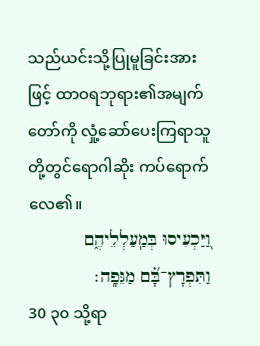သည်ယင်းသို့ပြုမူခြင်းအားဖြင့် ထာဝရဘုရား၏အမျက်တော်ကို လှုံ့ဆော်ပေးကြရာသူတို့တွင်ရောဂါဆိုး ကပ်ရောက်လေ၏။
וַ֭יַּכְעִיסוּ בְּמַֽעַלְלֵיהֶ֑ם וַתִּפְרָץ־בָּ֝֗ם מַגֵּפָֽה׃
30 ၃၀ သို့ရာ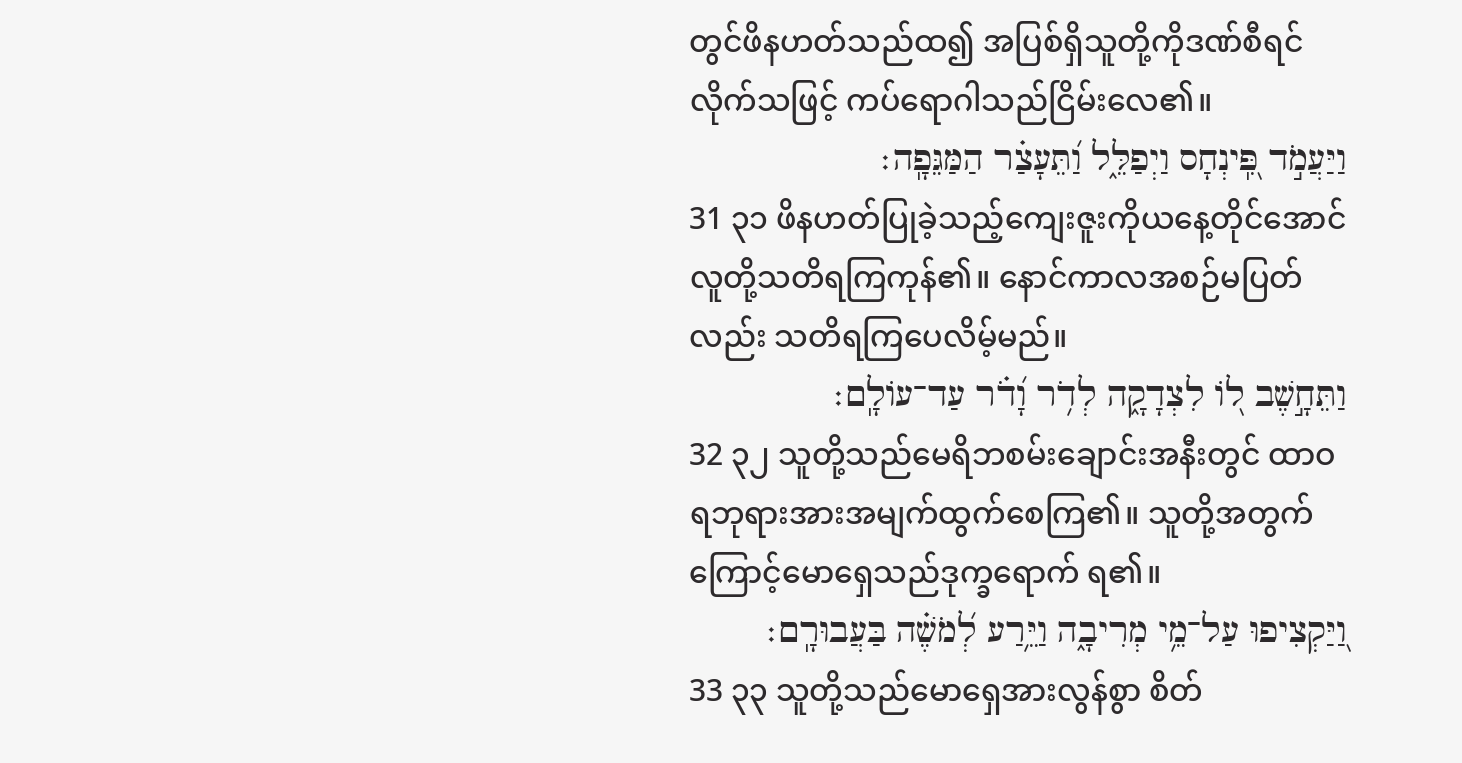တွင်ဖိနဟတ်သည်ထ၍ အပြစ်ရှိသူတို့ကိုဒဏ်စီရင်လိုက်သဖြင့် ကပ်ရောဂါသည်ငြိမ်းလေ၏။
וַיַּעֲמֹ֣ד פִּֽ֭ינְחָס וַיְפַלֵּ֑ל וַ֝תֵּעָצַ֗ר הַמַּגֵּפָֽה׃
31 ၃၁ ဖိနဟတ်ပြုခဲ့သည့်ကျေးဇူးကိုယနေ့တိုင်အောင် လူတို့သတိရကြကုန်၏။ နောင်ကာလအစဉ်မပြတ်လည်း သတိရကြပေလိမ့်မည်။
וַתֵּחָ֣שֶׁב ל֭וֹ לִצְדָקָ֑ה לְדֹ֥ר וָ֝דֹ֗ר עַד־עוֹלָֽם׃
32 ၃၂ သူတို့သည်မေရိဘစမ်းချောင်းအနီးတွင် ထာဝရဘုရားအားအမျက်ထွက်စေကြ၏။ သူတို့အတွက်ကြောင့်မောရှေသည်ဒုက္ခရောက် ရ၏။
וַ֭יַּקְצִיפוּ עַל־מֵ֥י מְרִיבָ֑ה וַיֵּ֥רַע לְ֝מֹשֶׁ֗ה בַּעֲבוּרָֽם׃
33 ၃၃ သူတို့သည်မောရှေအားလွန်စွာ စိတ်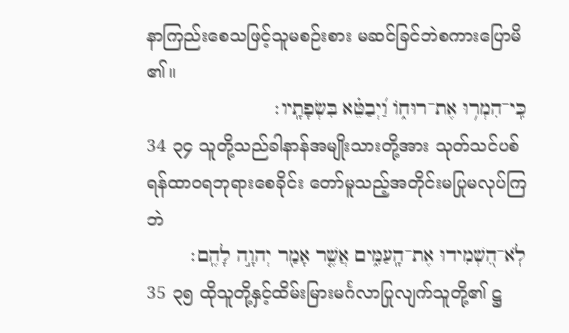နာကြည်းစေသဖြင့်သူမစဉ်းစား မဆင်ခြင်ဘဲစကားပြောမိ၏။
כִּֽי־הִמְר֥וּ אֶת־רוּח֑וֹ וַ֝יְבַטֵּ֗א בִּשְׂפָתָֽיו׃
34 ၃၄ သူတို့သည်ခါနာန်အမျိုးသားတို့အား သုတ်သင်ပစ်ရန်ထာဝရဘုရားစေခိုင်း တော်မူသည့်အတိုင်းမပြုမလုပ်ကြဘဲ
לֹֽא־הִ֭שְׁמִידוּ אֶת־הָֽעַמִּ֑ים אֲשֶׁ֤ר אָמַ֖ר יְהוָ֣ה לָהֶֽם׃
35 ၃၅ ထိုသူတို့နှင့်ထိမ်းမြားမင်္ဂလာပြုလျက်သူတို့၏ ဋ္ဌ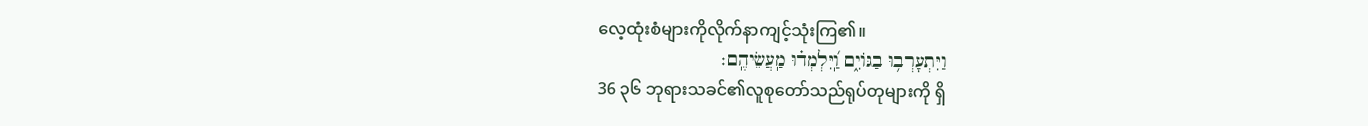လေ့ထုံးစံများကိုလိုက်နာကျင့်သုံးကြ၏။
וַיִּתְעָרְב֥וּ בַגּוֹיִ֑ם וַֽ֝יִּלְמְד֗וּ מַֽעֲשֵׂיהֶֽם׃
36 ၃၆ ဘုရားသခင်၏လူစုတော်သည်ရုပ်တုများကို ရှိ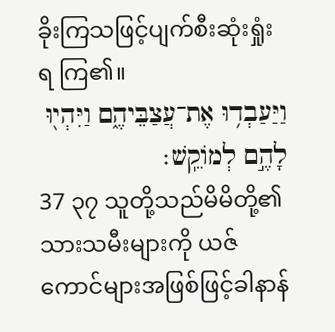ခိုးကြသဖြင့်ပျက်စီးဆုံးရှုံးရ ကြ၏။
וַיַּעַבְד֥וּ אֶת־עֲצַבֵּיהֶ֑ם וַיִּהְי֖וּ לָהֶ֣ם לְמוֹקֵֽשׁ׃
37 ၃၇ သူတို့သည်မိမိတို့၏သားသမီးများကို ယဇ်ကောင်များအဖြစ်ဖြင့်ခါနာန်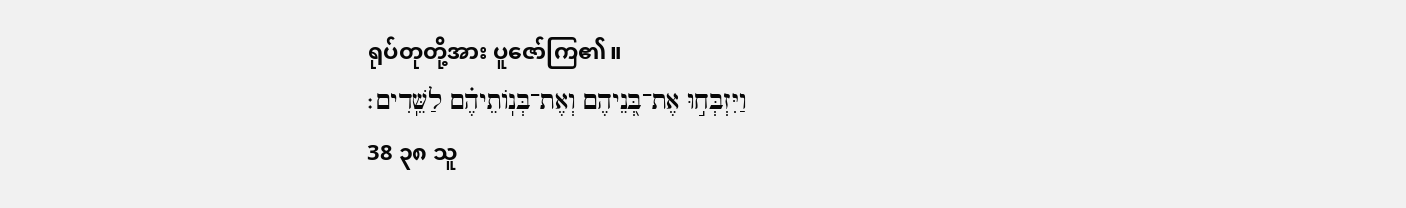ရုပ်တုတို့အား ပူဇော်ကြ၏။
וַיִּזְבְּח֣וּ אֶת־בְּ֭נֵיהֶם וְאֶת־בְּנֽוֹתֵיהֶ֗ם לַשֵּֽׁדִים׃
38 ၃၈ သူ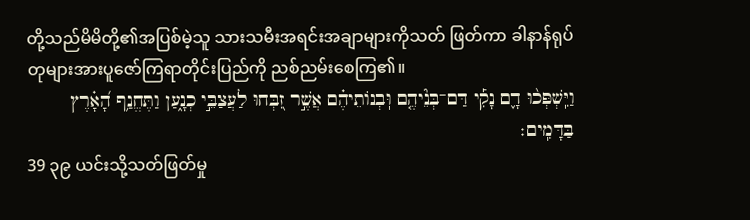တို့သည်မိမိတို့၏အပြစ်မဲ့သူ သားသမီးအရင်းအချာများကိုသတ် ဖြတ်ကာ ခါနာန်ရုပ်တုများအားပူဇော်ကြရာတိုင်းပြည်ကို ညစ်ညမ်းစေကြ၏။
וַיִּֽשְׁפְּכ֨וּ דָ֪ם נָקִ֡י דַּם־בְּנֵ֘יהֶ֤ם וּֽבְנוֹתֵיהֶ֗ם אֲשֶׁ֣ר זִ֭בְּחוּ לַעֲצַבֵּ֣י כְנָ֑עַן וַתֶּחֱנַ֥ף הָ֝אָ֗רֶץ בַּדָּמִֽים׃
39 ၃၉ ယင်းသို့သတ်ဖြတ်မှု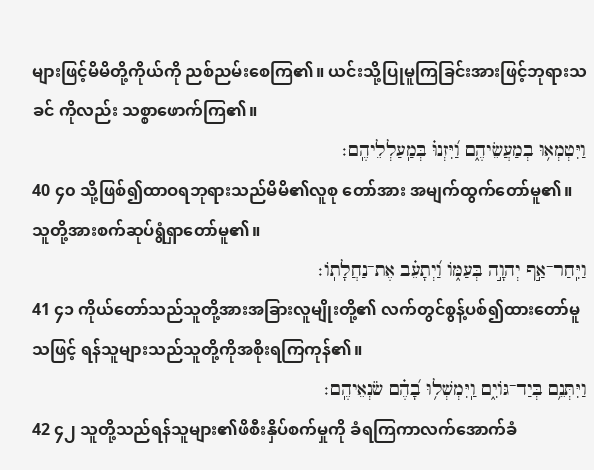များဖြင့်မိမိတို့ကိုယ်ကို ညစ်ညမ်းစေကြ၏။ ယင်းသို့ပြုမူကြခြင်းအားဖြင့်ဘုရားသခင် ကိုလည်း သစ္စာဖောက်ကြ၏။
וַיִּטְמְא֥וּ בְמַעֲשֵׂיהֶ֑ם וַ֝יִּזְנוּ֗ בְּמַֽעַלְלֵיהֶֽם׃
40 ၄၀ သို့ဖြစ်၍ထာဝရဘုရားသည်မိမိ၏လူစု တော်အား အမျက်ထွက်တော်မူ၏။ သူတို့အားစက်ဆုပ်ရွံရှာတော်မူ၏။
וַיִּֽחַר־אַ֣ף יְהוָ֣ה בְּעַמּ֑וֹ וַ֝יְתָעֵ֗ב אֶת־נַחֲלָתֽוֹ׃
41 ၄၁ ကိုယ်တော်သည်သူတို့အားအခြားလူမျိုးတို့၏ လက်တွင်စွန့်ပစ်၍ထားတော်မူသဖြင့် ရန်သူများသည်သူတို့ကိုအစိုးရကြကုန်၏။
וַיִּתְּנֵ֥ם בְּיַד־גּוֹיִ֑ם וַֽיִּמְשְׁל֥וּ בָ֝הֶ֗ם שֹׂנְאֵיהֶֽם׃
42 ၄၂ သူတို့သည်ရန်သူများ၏ဖိစီးနှိပ်စက်မှုကို ခံရကြကာလက်အောက်ခံ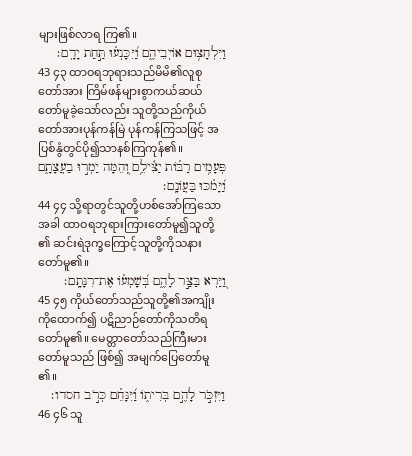များဖြစ်လာရ ကြ၏။
וַיִּלְחָצ֥וּם אוֹיְבֵיהֶ֑ם וַ֝יִּכָּנְע֗וּ תַּ֣חַת יָדָֽם׃
43 ၄၃ ထာဝရဘုရားသည်မိမိ၏လူစုတော်အား ကြိမ်ဖန်များစွာကယ်ဆယ်တော်မူခဲ့သော်လည်း သူတို့သည်ကိုယ်တော်အားပုန်ကန်မြဲ ပုန်ကန်ကြသဖြင့် အပြစ်နွံတွင်ပို၍သာနစ်ကြကုန်၏။
פְּעָמִ֥ים רַבּ֗וֹת יַצִּ֫ילֵ֥ם וְ֭הֵמָּה יַמְר֣וּ בַעֲצָתָ֑ם וַ֝יָּמֹ֗כּוּ בַּעֲוֺנָֽם׃
44 ၄၄ သို့ရာတွင်သူတို့ဟစ်အော်ကြသောအခါ ထာဝရဘုရားကြားတော်မူ၍သူတို့၏ ဆင်းရဲဒုက္ခကြောင့်သူတို့ကိုသနားတော်မူ၏။
וַ֭יַּרְא בַּצַּ֣ר לָהֶ֑ם בְּ֝שָׁמְע֗וֹ אֶת־רִנָּתָֽם׃
45 ၄၅ ကိုယ်တော်သည်သူတို့၏အကျိုးကိုထောက်၍ ပဋိညာဉ်တော်ကိုသတိရတော်မူ၏။ မေတ္တာတော်သည်ကြီးမားတော်မူသည် ဖြစ်၍ အမျက်ပြေတော်မူ၏။
וַיִּזְכֹּ֣ר לָהֶ֣ם בְּרִית֑וֹ וַ֝יִּנָּחֵ֗ם כְּרֹ֣ב חסדו׃
46 ၄၆ သူ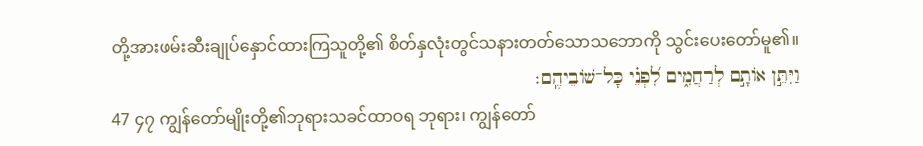တို့အားဖမ်းဆီးချုပ်နှောင်ထားကြသူတို့၏ စိတ်နှလုံးတွင်သနားတတ်သောသဘောကို သွင်းပေးတော်မူ၏။
וַיִּתֵּ֣ן אוֹתָ֣ם לְרַחֲמִ֑ים לִ֝פְנֵ֗י כָּל־שׁוֹבֵיהֶֽם׃
47 ၄၇ ကျွန်တော်မျိုးတို့၏ဘုရားသခင်ထာဝရ ဘုရား၊ ကျွန်တော်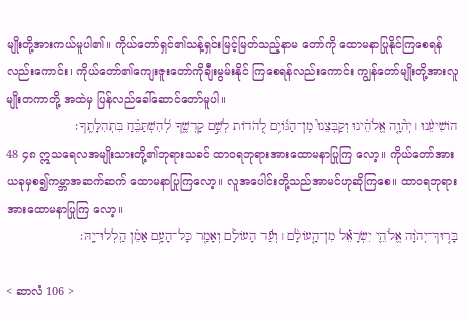မျိုးတို့အားကယ်မူပါ၏။ ကိုယ်တော်ရှင်၏သန့်ရှင်းမြင့်မြတ်သည့်နာမ တော်ကို ထောမနာပြုနိုင်ကြစေရန်လည်းကောင်း၊ ကိုယ်တော်၏ကျေးဇူးတော်ကိုချီးမွမ်းနိုင် ကြစေရန်လည်းကောင်း ကျွန်တော်မျိုးတို့အားလူမျိုးတကာတို့ အထဲမှ ပြန်လည်ခေါ်ဆောင်တော်မူပါ။
הוֹשִׁיעֵ֨נוּ ׀ יְה֘וָ֤ה אֱלֹהֵ֗ינוּ וְקַבְּצֵנוּ֮ מִֽן־הַגּ֫וֹיִ֥ם לְ֭הֹדוֹת לְשֵׁ֣ם קָדְשֶׁ֑ךָ לְ֝הִשְׁתַּבֵּ֗חַ בִּתְהִלָּתֶֽךָ׃
48 ၄၈ ဣသရေလအမျိုးသားတို့၏ဘုရားသခင် ထာဝရဘုရားအားထောမနာပြုကြ လော့။ ကိုယ်တော်အားယခုမှစ၍ကမ္ဘာအဆက်ဆက် ထောမနာပြုကြလော့။ လူအပေါင်းတို့သည်အာမင်ဟုဆိုကြစေ။ ထာဝရဘုရားအားထောမနာပြုကြ လော့။
בָּר֤וּךְ־יְהוָ֨ה אֱלֹהֵ֪י יִשְׂרָאֵ֡ל מִן־הָ֤עוֹלָ֨ם ׀ וְעַ֬ד הָעוֹלָ֗ם וְאָמַ֖ר כָּל־הָעָ֥ם אָמֵ֗ן הַֽלְלוּ־יָֽהּ׃

< ဆာလံ 106 >